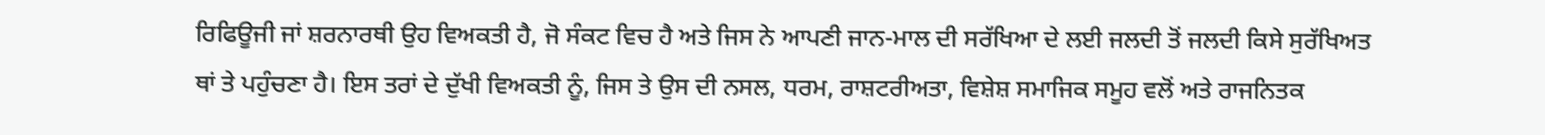ਰਿਫਿਊਜੀ ਜਾਂ ਸ਼ਰਨਾਰਥੀ ਉਹ ਵਿਅਕਤੀ ਹੈ, ਜੋ ਸੰਕਟ ਵਿਚ ਹੈ ਅਤੇ ਜਿਸ ਨੇ ਆਪਣੀ ਜਾਨ-ਮਾਲ ਦੀ ਸਰੱਖਿਆ ਦੇ ਲਈ ਜਲਦੀ ਤੋਂ ਜਲਦੀ ਕਿਸੇ ਸੁਰੱਖਿਅਤ ਥਾਂ ਤੇ ਪਹੁੰਚਣਾ ਹੈ। ਇਸ ਤਰਾਂ ਦੇ ਦੁੱਖੀ ਵਿਅਕਤੀ ਨੂੰ, ਜਿਸ ਤੇ ਉਸ ਦੀ ਨਸਲ, ਧਰਮ, ਰਾਸ਼ਟਰੀਅਤਾ, ਵਿਸ਼ੇਸ਼ ਸਮਾਜਿਕ ਸਮੂਹ ਵਲੋਂ ਅਤੇ ਰਾਜਨਿਤਕ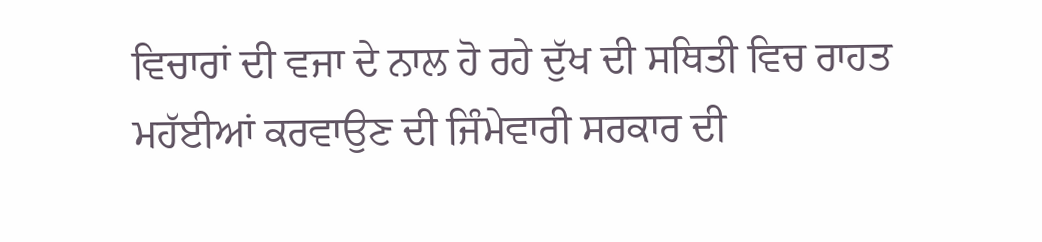ਵਿਚਾਰਾਂ ਦੀ ਵਜਾ ਦੇ ਨਾਲ ਹੋ ਰਹੇ ਦੁੱਖ ਦੀ ਸਥਿਤੀ ਵਿਚ ਰਾਹਤ ਮਹੱਈਆਂ ਕਰਵਾਉਣ ਦੀ ਜਿੰਮੇਵਾਰੀ ਸਰਕਾਰ ਦੀ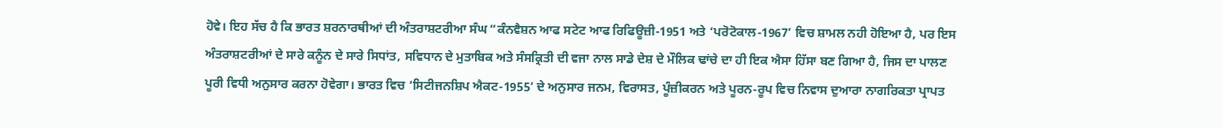ਹੋਵੇ। ਇਹ ਸੱਚ ਹੈ ਕਿ ਭਾਰਤ ਸ਼ਰਨਾਰਥੀਆਂ ਦੀ ਅੰਤਰਾਸ਼ਟਰੀਆ ਸੰਘ “ਕੰਨਵੈਸ਼ਨ ਆਫ ਸਟੇਟ ਆਫ ਰਿਫਿਊਜ਼ੀ-1951 ਅਤੇ ‘ਪਰੋਟੋਕਾਲ-1967’ ਵਿਚ ਸ਼ਾਮਲ ਨਹੀ ਹੋਇਆ ਹੈ, ਪਰ ਇਸ ਅੰਤਰਾਸ਼ਟਰੀਆਂ ਦੇ ਸਾਰੇ ਕਨੂੰਨ ਦੇ ਸਾਰੇ ਸਿਧਾਂਤ, ਸਵਿਧਾਨ ਦੇ ਮੁਤਾਬਿਕ ਅਤੇ ਸੰਸਕ੍ਰਿਤੀ ਦੀ ਵਜਾ ਨਾਲ ਸਾਡੇ ਦੇਸ਼ ਦੇ ਮੌਲਿਕ ਢਾਂਚੇ ਦਾ ਹੀ ਇਕ ਐਸਾ ਹਿੱਸਾ ਬਣ ਗਿਆ ਹੈ, ਜਿਸ ਦਾ ਪਾਲਣ ਪੂਰੀ ਵਿਧੀ ਅਨੁਸਾਰ ਕਰਨਾ ਹੋਵੇਗਾ। ਭਾਰਤ ਵਿਚ ‘ਸਿਟੀਜਨਸ਼ਿਪ ਐਕਟ-1955’ ਦੇ ਅਨੁਸਾਰ ਜਨਮ, ਵਿਰਾਸਤ, ਪੂੰਜ਼ੀਕਰਨ ਅਤੇ ਪੂਰਨ-ਰੂਪ ਵਿਚ ਨਿਵਾਸ ਦੁਆਰਾ ਨਾਗਰਿਕਤਾ ਪ੍ਰਾਪਤ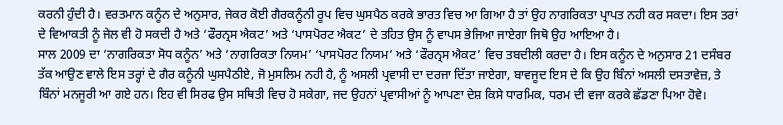ਕਰਨੀ ਹੁੰਦੀ ਹੈ। ਵਰਤਮਾਨ ਕਨੂੰਨ ਦੇ ਅਨੁਸਾਰ, ਜੇਕਰ ਕੋਈ ਗੈਰਕਨੂੰਨੀ ਰੂਪ ਵਿਚ ਘੁਸਪੈਠ ਕਰਕੇ ਭਾਰਤ ਵਿਚ ਆ ਗਿਆ ਹੈ ਤਾਂ ਉਹ ਨਾਗਰਿਕਤਾ ਪ੍ਰਾਪਤ ਨਹੀ ਕਰ ਸਕਦਾ। ਇਸ ਤਰਾਂ ਦੇ ਵਿਆਕਤੀ ਨੂੰ ਜੇਲ ਵੀ ਹੋ ਸਕਦੀ ਹੈ ਅਤੇ ‘ਫੌਰਨ੍ਰਸ ਐਕਟ’ ਅਤੇ ‘ਪਾਸਪੋਰਟ ਐਕਟ’ ਦੇ ਤਹਿਤ ਉਸ ਨੂੰ ਵਾਪਸ ਭੇਜਿਆ ਜਾਏਗਾ ਜਿਥੋ ਉਹ ਆਇਆ ਹੈ।
ਸਾਲ 2009 ਦਾ ‘ਨਾਗਰਿਕਤਾ ਸੋਧ ਕਨੂੰਨ’ ਅਤੇ ‘ਨਾਗਰਿਕਤਾ ਨਿਯਮ’ ‘ਪਾਸਪੋਰਟ ਨਿਯਮ’ ਅਤੇ ‘ਫੌਰਨ੍ਰਸ ਐਕਟ’ ਵਿਚ ਤਬਦੀਲੀ ਕਰਦਾ ਹੈ। ਇਸ ਕਨੂੰਨ ਦੇ ਅਨੁਸਾਰ 21 ਦਸੰਬਰ ਤੱਕ ਆਉਣ ਵਾਲੇ ਇਸ ਤਰ੍ਹਾਂ ਦੇ ਗੈਰ ਕਨੂੰਨੀ ਘੁਸਪੈਠੀਏ, ਜੋ ਮੁਸਲਿਮ ਨਹੀ ਹੈ, ਨੂੰ ਅਸਲੀ ਪ੍ਰਵਾਸੀ ਦਾ ਦਰਜਾ ਦਿੱਤਾ ਜਾਏਗਾ, ਬਾਵਜੂਦ ਇਸ ਦੇ ਕਿ ਉਹ ਬਿੰਨਾਂ ਅਸਲੀ ਦਸਤਾਵੇਜ਼, ਤੇ ਬਿੰਨਾਂ ਮਨਜੂਰੀ ਆ ਗਏ ਹਨ। ਇਹ ਵੀ ਸਿਰਫ ਉਸ ਸਥਿਤੀ ਵਿਚ ਹੋ ਸਕੇਗਾ, ਜਦ ਉਹਨਾਂ ਪ੍ਰਵਾਸੀਆਂ ਨੂੰ ਆਪਣਾ ਦੇਸ਼ ਕਿਸੇ ਧਾਰਮਿਕ, ਧਰਮ ਦੀ ਵਜਾ ਕਰਕੇ ਛੱਡਣਾ ਪਿਆ ਹੋਵੇ।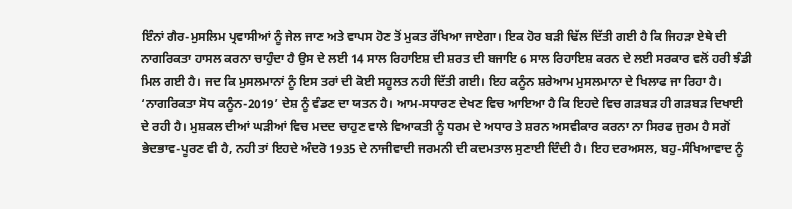ਇੰਨਾਂ ਗੈਰ-ਮੁਸਲਿਮ ਪ੍ਰਵਾਸੀਆਂ ਨੂੰ ਜੇਲ ਜਾਣ ਅਤੇ ਵਾਪਸ ਹੋਣ ਤੋਂ ਮੁਕਤ ਰੱਖਿਆ ਜਾਏਗਾ। ਇਕ ਹੋਰ ਬੜੀ ਢਿੱਲ ਦਿੱਤੀ ਗਈ ਹੈ ਕਿ ਜਿਹੜਾ ਏਥੇ ਦੀ ਨਾਗਰਿਕਤਾ ਹਾਸਲ ਕਰਨਾ ਚਾਹੁੰਦਾ ਹੈ ਉਸ ਦੇ ਲਈ 14 ਸਾਲ ਰਿਹਾਇਸ਼ ਦੀ ਸ਼ਰਤ ਦੀ ਬਜਾਇ 6 ਸਾਲ ਰਿਹਾਇਸ਼ ਕਰਨ ਦੇ ਲਈ ਸਰਕਾਰ ਵਲੋਂ ਹਰੀ ਝੰਡੀ ਮਿਲ ਗਈ ਹੈ। ਜਦ ਕਿ ਮੁਸਲਮਾਨਾਂ ਨੂੰ ਇਸ ਤਰਾਂ ਦੀ ਕੋਈ ਸਹੂਲਤ ਨਹੀ ਦਿੱਤੀ ਗਈ। ਇਹ ਕਨੂੰਨ ਸ਼ਰੇਆਮ ਮੁਸਲਮਾਨਾ ਦੇ ਖਿਲਾਫ ਜਾ ਰਿਹਾ ਹੈ।
‘ਨਾਗਰਿਕਤਾ ਸੋਧ ਕਨੂੰਨ-2019’ ਦੇਸ਼ ਨੂੰ ਵੰਡਣ ਦਾ ਯਤਨ ਹੈ। ਆਮ-ਸਧਾਰਣ ਦੇਖਣ ਵਿਚ ਆਇਆ ਹੈ ਕਿ ਇਹਦੇ ਵਿਚ ਗੜਬੜ ਹੀ ਗੜਬੜ ਦਿਖਾਈ ਦੇ ਰਹੀ ਹੈ। ਮੁਸ਼ਕਲ ਦੀਆਂ ਘੜੀਆਂ ਵਿਚ ਮਦਦ ਚਾਹੁਣ ਵਾਲੇ ਵਿਆਕਤੀ ਨੂੰ ਧਰਮ ਦੇ ਅਧਾਰ ਤੇ ਸ਼ਰਨ ਅਸਵੀਕਾਰ ਕਰਨਾ ਨਾ ਸਿਰਫ ਜੁਰਮ ਹੈ ਸਗੋਂ ਭੇਦਭਾਵ-ਪੂਰਣ ਵੀ ਹੈ, ਨਹੀ ਤਾਂ ਇਹਦੇ ਅੰਦਰੋ 1935 ਦੇ ਨਾਜੀਵਾਦੀ ਜਰਮਨੀ ਦੀ ਕਦਮਤਾਲ ਸੁਣਾਈ ਦਿੰਦੀ ਹੈ। ਇਹ ਦਰਅਸਲ, ਬਹੁ-ਸੰਖਿਆਵਾਦ ਨੂੰ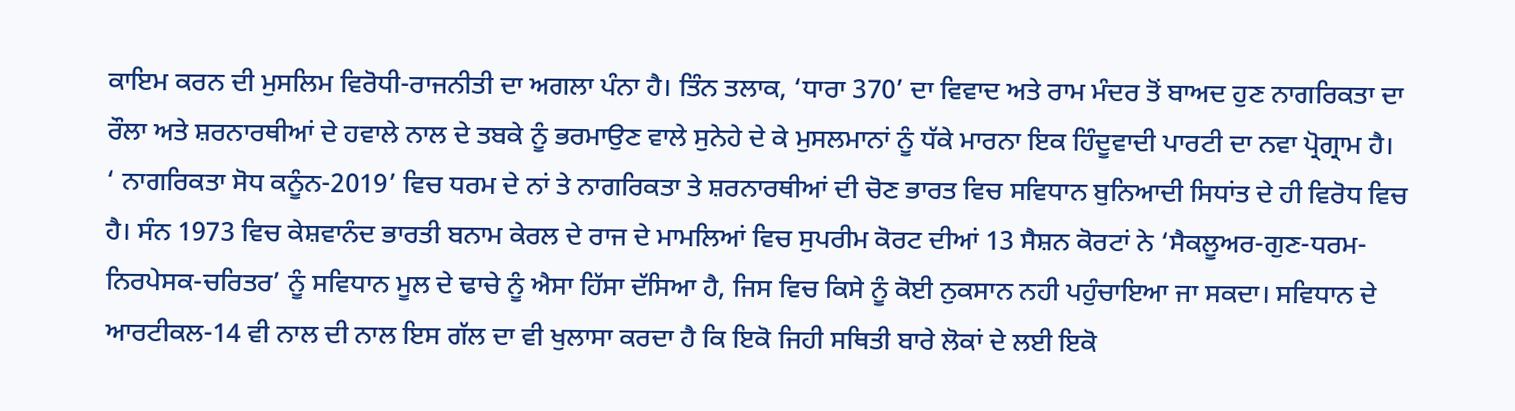ਕਾਇਮ ਕਰਨ ਦੀ ਮੁਸਲਿਮ ਵਿਰੋਧੀ-ਰਾਜਨੀਤੀ ਦਾ ਅਗਲਾ ਪੰਨਾ ਹੈ। ਤਿੰਨ ਤਲਾਕ, ‘ਧਾਰਾ 370’ ਦਾ ਵਿਵਾਦ ਅਤੇ ਰਾਮ ਮੰਦਰ ਤੋਂ ਬਾਅਦ ਹੁਣ ਨਾਗਰਿਕਤਾ ਦਾ ਰੌਲਾ ਅਤੇ ਸ਼ਰਨਾਰਥੀਆਂ ਦੇ ਹਵਾਲੇ ਨਾਲ ਦੇ ਤਬਕੇ ਨੂੰ ਭਰਮਾਉਣ ਵਾਲੇ ਸੁਨੇਹੇ ਦੇ ਕੇ ਮੁਸਲਮਾਨਾਂ ਨੂੰ ਧੱਕੇ ਮਾਰਨਾ ਇਕ ਹਿੰਦੂਵਾਦੀ ਪਾਰਟੀ ਦਾ ਨਵਾ ਪ੍ਰੋਗ੍ਰਾਮ ਹੈ। ‘ ਨਾਗਰਿਕਤਾ ਸੋਧ ਕਨੂੰਨ-2019’ ਵਿਚ ਧਰਮ ਦੇ ਨਾਂ ਤੇ ਨਾਗਰਿਕਤਾ ਤੇ ਸ਼ਰਨਾਰਥੀਆਂ ਦੀ ਚੋਣ ਭਾਰਤ ਵਿਚ ਸਵਿਧਾਨ ਬੁਨਿਆਦੀ ਸਿਧਾਂਤ ਦੇ ਹੀ ਵਿਰੋਧ ਵਿਚ ਹੈ। ਸੰਨ 1973 ਵਿਚ ਕੇਸ਼ਵਾਨੰਦ ਭਾਰਤੀ ਬਨਾਮ ਕੇਰਲ ਦੇ ਰਾਜ ਦੇ ਮਾਮਲਿਆਂ ਵਿਚ ਸੁਪਰੀਮ ਕੋਰਟ ਦੀਆਂ 13 ਸੈਸ਼ਨ ਕੋਰਟਾਂ ਨੇ ‘ਸੈਕਲੂਅਰ-ਗੁਣ-ਧਰਮ-ਨਿਰਪੇਸਕ-ਚਰਿਤਰ’ ਨੂੰ ਸਵਿਧਾਨ ਮੂਲ ਦੇ ਢਾਚੇ ਨੂੰ ਐਸਾ ਹਿੱਸਾ ਦੱਸਿਆ ਹੈ, ਜਿਸ ਵਿਚ ਕਿਸੇ ਨੂੰ ਕੋਈ ਨੁਕਸਾਨ ਨਹੀ ਪਹੁੰਚਾਇਆ ਜਾ ਸਕਦਾ। ਸਵਿਧਾਨ ਦੇ ਆਰਟੀਕਲ-14 ਵੀ ਨਾਲ ਦੀ ਨਾਲ ਇਸ ਗੱਲ ਦਾ ਵੀ ਖੁਲਾਸਾ ਕਰਦਾ ਹੈ ਕਿ ਇਕੋ ਜਿਹੀ ਸਥਿਤੀ ਬਾਰੇ ਲੋਕਾਂ ਦੇ ਲਈ ਇਕੋ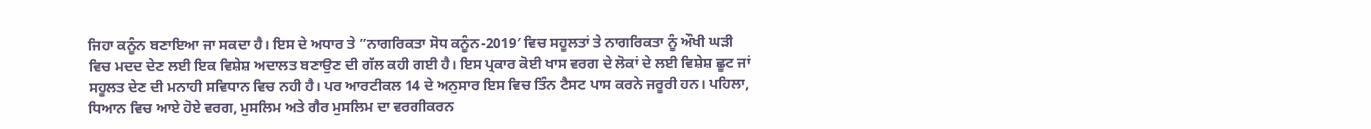ਜਿਹਾ ਕਨੂੰਨ ਬਣਾਇਆ ਜਾ ਸਕਦਾ ਹੈ। ਇਸ ਦੇ ਅਧਾਰ ਤੇ ”ਨਾਗਰਿਕਤਾ ਸੋਧ ਕਨੂੰਨ-2019′ ਵਿਚ ਸਹੂਲਤਾਂ ਤੇ ਨਾਗਰਿਕਤਾ ਨੂੰ ਔਖੀ ਘੜੀ ਵਿਚ ਮਦਦ ਦੇਣ ਲਈ ਇਕ ਵਿਸ਼ੇਸ਼ ਅਦਾਲਤ ਬਣਾਉਣ ਦੀ ਗੱਲ ਕਹੀ ਗਈ ਹੈ। ਇਸ ਪ੍ਰਕਾਰ ਕੋਈ ਖਾਸ ਵਰਗ ਦੇ ਲੋਕਾਂ ਦੇ ਲਈ ਵਿਸ਼ੇਸ਼ ਛੂਟ ਜਾਂ ਸਹੂਲਤ ਦੇਣ ਦੀ ਮਨਾਹੀ ਸਵਿਧਾਨ ਵਿਚ ਨਹੀ ਹੈ। ਪਰ ਆਰਟੀਕਲ 14 ਦੇ ਅਨੁਸਾਰ ਇਸ ਵਿਚ ਤਿੰਨ ਟੈਸਟ ਪਾਸ ਕਰਨੇ ਜਰੂਰੀ ਹਨ। ਪਹਿਲਾ, ਧਿਆਨ ਵਿਚ ਆਏ ਹੋਏ ਵਰਗ, ਮੁਸਲਿਮ ਅਤੇ ਗੈਰ ਮੁਸਲਿਮ ਦਾ ਵਰਗੀਕਰਨ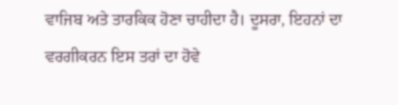ਵਾਜਿਬ ਅਤੇ ਤਾਰਕਿਕ ਹੋਣਾ ਚਾਹੀਦਾ ਹੈ। ਦੂਸਰਾ, ਇਹਨਾਂ ਦਾ ਵਰਗੀਕਰਨ ਇਸ ਤਰਾਂ ਦਾ ਹੋਵੇ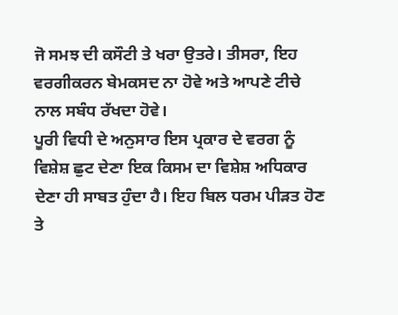ਜੋ ਸਮਝ ਦੀ ਕਸੌਟੀ ਤੇ ਖਰਾ ਉਤਰੇ। ਤੀਸਰਾ, ਇਹ ਵਰਗੀਕਰਨ ਬੇਮਕਸਦ ਨਾ ਹੋਵੇ ਅਤੇ ਆਪਣੇ ਟੀਚੇ ਨਾਲ ਸਬੰਧ ਰੱਖਦਾ ਹੋਵੇ।
ਪੂਰੀ ਵਿਧੀ ਦੇ ਅਨੁਸਾਰ ਇਸ ਪ੍ਰਕਾਰ ਦੇ ਵਰਗ ਨੂੰ ਵਿਸ਼ੇਸ਼ ਛੁਟ ਦੇਣਾ ਇਕ ਕਿਸਮ ਦਾ ਵਿਸ਼ੇਸ਼ ਅਧਿਕਾਰ ਦੇਣਾ ਹੀ ਸਾਬਤ ਹੁੰਦਾ ਹੈ। ਇਹ ਬਿਲ ਧਰਮ ਪੀੜਤ ਹੋਣ ਤੇ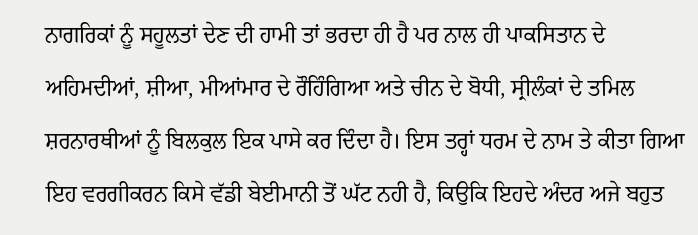ਨਾਗਰਿਕਾਂ ਨੂੰ ਸਹੂਲਤਾਂ ਦੇਣ ਦੀ ਹਾਮੀ ਤਾਂ ਭਰਦਾ ਹੀ ਹੈ ਪਰ ਨਾਲ ਹੀ ਪਾਕਸਿਤਾਨ ਦੇ ਅਹਿਮਦੀਆਂ, ਸ਼ੀਆ, ਮੀਆਂਮਾਰ ਦੇ ਰੌਹਿੰਗਿਆ ਅਤੇ ਚੀਨ ਦੇ ਬੋਧੀ, ਸ੍ਰੀਲੰਕਾਂ ਦੇ ਤਮਿਲ ਸ਼ਰਨਾਰਥੀਆਂ ਨੂੰ ਬਿਲਕੁਲ ਇਕ ਪਾਸੇ ਕਰ ਦਿੰਦਾ ਹੈ। ਇਸ ਤਰ੍ਹਾਂ ਧਰਮ ਦੇ ਨਾਮ ਤੇ ਕੀਤਾ ਗਿਆ ਇਹ ਵਰਗੀਕਰਨ ਕਿਸੇ ਵੱਡੀ ਬੇਈਮਾਨੀ ਤੋਂ ਘੱਟ ਨਹੀ ਹੈ, ਕਿਉਕਿ ਇਹਦੇ ਅੰਦਰ ਅਜੇ ਬਹੁਤ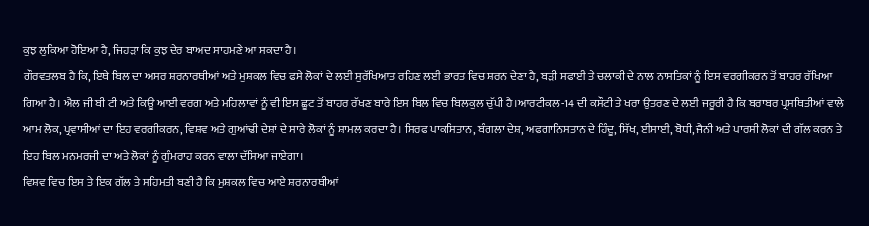ਕੁਝ ਲੁਕਿਆ ਹੋਇਆ ਹੈ, ਜਿਹੜਾ ਕਿ ਕੁਝ ਦੇਰ ਬਾਅਦ ਸਾਹਮਣੇ ਆ ਸਕਦਾ ਹੈ।
ਗੌਰਵਤਲਬ ਹੈ ਕਿ, ਇਥੇ ਬਿਲ ਦਾ ਅਸਰ ਸ਼ਰਨਾਰਥੀਆਂ ਅਤੇ ਮੁਸ਼ਕਲ ਵਿਚ ਫਸੇ ਲੋਕਾਂ ਦੇ ਲਈ ਸੁਰੱਖਿਆਤ ਰਹਿਣ ਲਈ ਭਾਰਤ ਵਿਚ ਸ਼ਰਨ ਦੇਣਾ ਹੈ, ਬੜੀ ਸਫਾਈ ਤੇ ਚਲਾਕੀ ਦੇ ਨਾਲ ਨਾਸਤਿਕਾਂ ਨੂੰ ਇਸ ਵਰਗੀਕਰਨ ਤੋਂ ਬਾਹਰ ਰੱਖਿਆ ਗਿਆ ਹੈ। ਐਲ ਜੀ ਬੀ ਟੀ ਅਤੇ ਕਿਊ ਆਈ ਵਰਗ ਅਤੇ ਮਹਿਲਾਵਾਂ ਨੂੰ ਵੀ ਇਸ ਛੂਟ ਤੋਂ ਬਾਹਰ ਰੱਖਣ ਬਾਰੇ ਇਸ ਬਿਲ ਵਿਚ ਬਿਲਕੁਲ ਚੁੱਪੀ ਹੈ।ਆਰਟੀਕਲ-14 ਦੀ ਕਸੌਟੀ ਤੇ ਖਰਾ ਉਤਰਣ ਦੇ ਲਈ ਜਰੂਰੀ ਹੈ ਕਿ ਬਰਾਬਰ ਪ੍ਰਸਥਿਤੀਆਂ ਵਾਲੇ ਆਮ ਲੋਕ, ਪ੍ਰਵਾਸੀਆਂ ਦਾ ਇਹ ਵਰਗੀਕਰਨ, ਵਿਸ਼ਵ ਅਤੇ ਗੁਆਂਢੀ ਦੇਸ਼ਾਂ ਦੇ ਸਾਰੇ ਲੋਕਾਂ ਨੂੰ ਸ਼ਾਮਲ ਕਰਦਾ ਹੈ। ਸਿਰਫ ਪਾਕਸਿਤਾਨ, ਬੰਗਲਾ ਦੇਸ਼, ਅਫਗਾਨਿਸਤਾਨ ਦੇ ਹਿੰਦੂ, ਸਿੱਖ, ਈਸਾਈ, ਬੋਧੀ, ਜੈਨੀ ਅਤੇ ਪਾਰਸੀ ਲੋਕਾਂ ਦੀ ਗੱਲ ਕਰਨ ਤੇ ਇਹ ਬਿਲ ਮਨਮਰਜੀ ਦਾ ਅਤੇ ਲੋਕਾਂ ਨੂੰ ਗੁੰਮਰਾਹ ਕਰਨ ਵਾਲਾ ਦੱਸਿਆ ਜਾਏਗਾ।
ਵਿਸ਼ਵ ਵਿਚ ਇਸ ਤੇ ਇਕ ਗੱਲ ਤੇ ਸਹਿਮਤੀ ਬਣੀ ਹੈ ਕਿ ਮੁਸ਼ਕਲ ਵਿਚ ਆਏ ਸ਼ਰਨਾਰਥੀਆਂ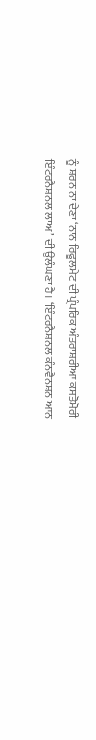ਨੂੰ ਸ਼ਰਨ ਨਾ ਦੇਣਾ ‘ਨਾਨ ਰਿਫੂਲਮੇਟ ਦੀ ਪ੍ਰੰਪਰਿਕ ਅੰਤਰਾਸ਼ਰੀਆ ਕਸਤੋਮੋਰੀ ਇੰਟਰਨੈਸ਼ਨਲ ਲਾਅ’ ਦੀ ਉਲੰਘਣਾ ਹੈ। ‘ਇੰਟਰਨੈਸ਼ਨਲ ਕੰਨਵੈਨਸ਼ਨ ਆਨ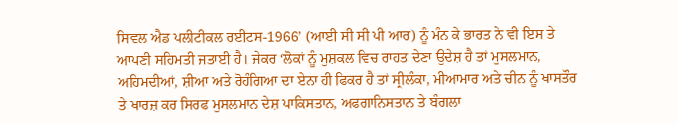ਸਿਵਲ ਐਡ ਪਲੀਟੀਕਲ ਰਈਟਸ-1966’ (ਆਈ ਸੀ ਸੀ ਪੀ ਆਰ) ਨੂੰ ਮੰਨ ਕੇ ਭਾਰਤ ਨੇ ਵੀ ਇਸ ਤੇ ਆਪਣੀ ਸਹਿਮਤੀ ਜਤਾਈ ਹੈ। ਜੇਕਰ ‘ਲੋਕਾਂ ਨੂੰ ਮੁਸ਼ਕਲ ਵਿਚ ਰਾਹਤ ਦੇਣਾ ਉਦੇਸ਼ ਹੈ ਤਾਂ ਮੁਸਲਮਾਨ, ਅਹਿਮਦੀਆਂ, ਸ਼ੀਆ ਅਤੇ ਰੋਹੰਗਿਆ ਦਾ ਏਨਾ ਹੀ ਫਿਕਰ ਹੈ ਤਾਂ ਸ੍ਰੀਲੰਕਾ, ਮੀਆਮਾਰ ਅਤੇ ਚੀਨ ਨੂੰ ਖਾਸਤੌਰ ਤੇ ਖਾਰਜ਼ ਕਰ ਸਿਰਫ ਮੁਸਲਮਾਨ ਦੇਸ਼ ਪਾਕਿਸਤਾਨ, ਅਫਗਾਨਿਸਤਾਨ ਤੇ ਬੰਗਲਾ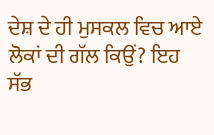ਦੇਸ਼ ਦੇ ਹੀ ਮੁਸਕਲ ਵਿਚ ਆਏ ਲੋਕਾਂ ਦੀ ਗੱਲ ਕਿਉਂ? ਇਹ ਸੱਭ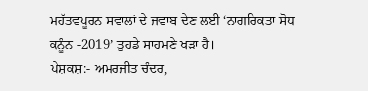ਮਹੱਤਵਪੂਰਨ ਸਵਾਲਾਂ ਦੇ ਜਵਾਬ ਦੇਣ ਲਈ ‘ਨਾਗਰਿਕਤਾ ਸੋਧ ਕਨੂੰਨ -2019’ ਤੁਹਡੇ ਸਾਹਮਣੇ ਖੜਾ ਹੈ।
ਪੇਸ਼ਕਸ਼:- ਅਮਰਜੀਤ ਚੰਦਰ,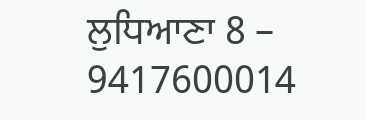ਲੁਧਿਆਣਾ 8 – 9417600014